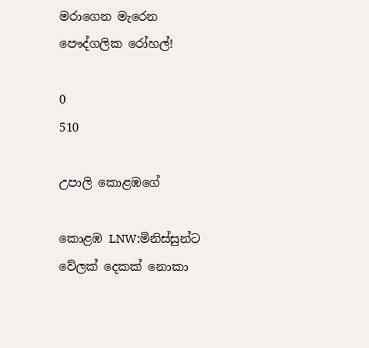මරාගෙන මැරෙන පෞද්ගලික රෝහල්!

0
510

උපාලි කොළඹගේ

කොළඹ LNW:මිනිස්සුන්ට වේලක් දෙකක් නොකා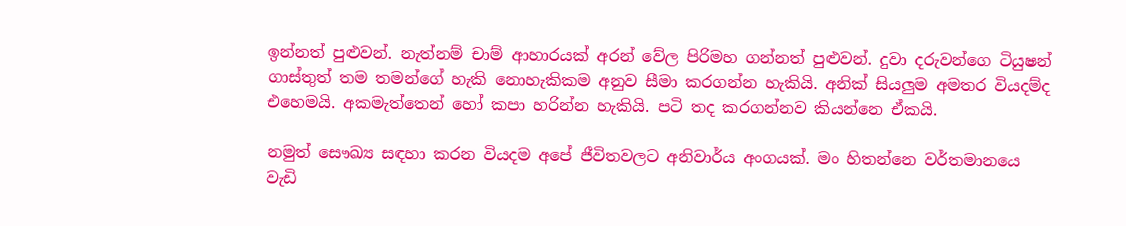ඉන්නත් පුළුවන්. නැත්නම් චාම් ආහාරයක් අරන් වේල පිරිමහ ගන්නත් පුළුවන්. දුවා දරුවන්ගෙ ටියුෂන් ගාස්තුත් තම තමන්ගේ හැකි නොහැකිකම අනුව සීමා කරගන්න හැකියි. අනික් සියලුම අමතර වියදම්ද එහෙමයි. අකමැත්තෙන් හෝ කපා හරින්න හැකියි. පටි තද කරගන්නව කියන්නෙ ඒකයි.

නමුත් සෞඛ්‍ය සඳහා කරන වියදම අපේ ජීවිතවලට අනිවාර්ය අංගයක්. මං හිතන්නෙ වර්තමානයෙ වැඩි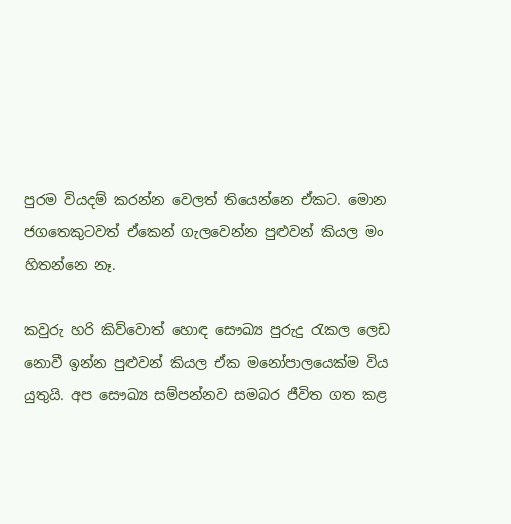පුරම වියදම් කරන්න වෙලත් තියෙන්නෙ ඒකට. මොන ජගතෙකුටවත් ඒකෙන් ගැලවෙන්න පුළුවන් කියල මං හිතන්නෙ නෑ.

කවුරු හරි කිව්වොත් හොඳ සෞඛ්‍ය පුරුදු රැකල ලෙඩ නොවී ඉන්න පුළුවන් කියල ඒක මනෝපාලයෙක්ම විය යුතුයි. අප සෞඛ්‍ය සම්පන්නව සමබර ජීවිත ගත කළ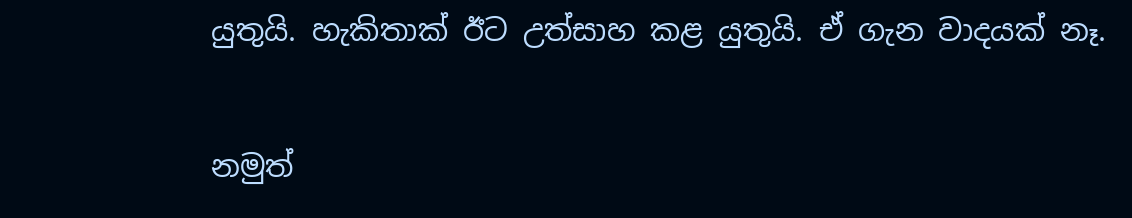යුතුයි. හැකිතාක් ඊට උත්සාහ කළ යුතුයි. ඒ ගැන වාදයක් නෑ.

නමුත්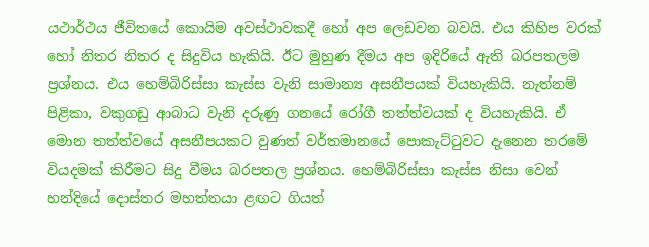යථාර්ථය ජීවිතයේ කොයිම අවස්ථාවකදී හෝ අප ලෙඩවන බවයි. එය කිහිප වරක් හෝ නිතර නිතර ද සිදුවිය හැකියි. ඊට මුහුණ දීමය අප ඉදිරියේ ඇති බරපතලම ප්‍රශ්නය. එය හෙම්බිරිස්සා කැස්ස වැනි සාමාන්‍ය අසනීපයක් වියහැකියි. නැත්නම් පිළිකා, වකුගඩු ආබාධ වැනි දරුණු ගනයේ රෝගී තත්ත්වයක් ද වියහැකියි. ඒ මොන තත්ත්වයේ අසනීපයකට වුණත් වර්තමානයේ පොකැට්ටුවට දැනෙන තරමේ වියදමක් කිරීමට සිදු වීමය බරපතල ප්‍රශ්නය. හෙම්බිරිස්සා කැස්ස නිසා වෙන් හන්දියේ දොස්තර මහත්තයා ළඟට ගියත්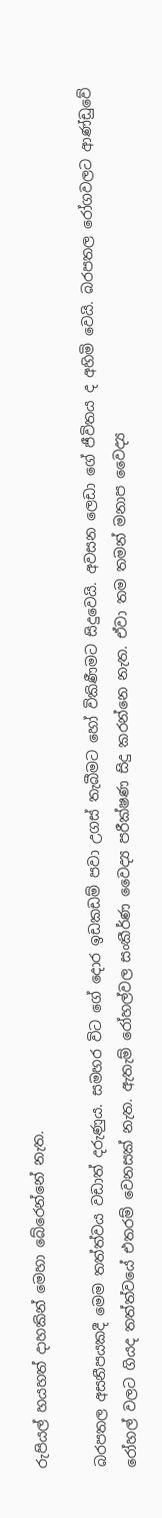රුපියල් හයහත් දාහකින් මෙහා බේරෙන්නේ නැත.

බරපතල අසනීපයකදී මෙම තත්ත්වය වඩාත් දරුණුය. සමහර විට ගේ දොර ඉඩකඩම් පවා උගස් තැබීමට හෝ විකිණීමට සිදුවෙයි. අවසන ලෙඩා ගේ ජීවිතය ද අහිමි වෙයි. බරපතල රෝගවලට ආණ්ඩුවේ රෝහල් වලට ගියද තත්ත්වයේ එතරම් වෙනසක් නැත. ඇතැම් රෝහල්වල සංකීර්ණ වෛද්‍ය පරීක්ෂණ සිදු කරන්නෙ නැත. ඒවා තම තමන් මනාප වෛද්‍ය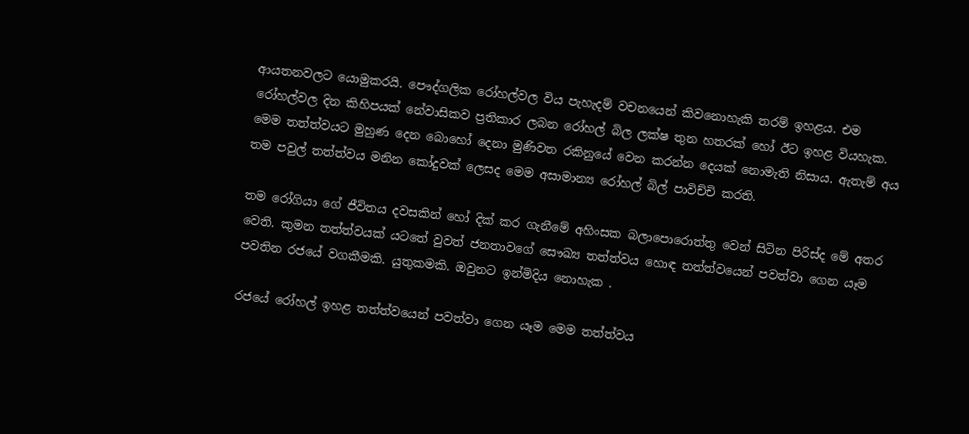ආයතනවලට යොමුකරයි. පෞද්ගලික රෝහල්වල විය පැහැදම් වචනයෙන් කිවනොහැකි තරම් ඉහළය. එම රෝහල්වල දින කිහිපයක් නේවාසිකව ප්‍රතිකාර ලබන රෝහල් බිල ලක්ෂ තුන හතරක් හෝ ඊට ඉහළ වියහැක. මෙම තත්ත්වයට මුහුණ දෙන බොහෝ දෙනා මුණිවත රකිනුයේ වෙන කරන්න දෙයක් නොමැති නිසාය. ඇතැම් අය තම පවුල් තත්ත්වය මනින කෝදුවක් ලෙසද මෙම අසාමාන්‍ය රෝහල් බිල් පාවිච්චි කරති.

තම රෝගියා ගේ ජීවිතය දවසකින් හෝ දික් කර ගැනීමේ අහිංසක බලාපොරොත්තු වෙන් සිටින පිරිස්ද මේ අතර වෙති. කුමන තත්ත්වයක් යටතේ වුවත් ජනතාවගේ සෞඛ්‍ය තත්ත්වය හොඳ තත්ත්වයෙන් පවත්වා ගෙන යෑම පවතින රජයේ වගකීමකි. යුතුකමකි. ඔවුනට ඉන්මිදිය නොහැක .

රජයේ රෝහල් ඉහළ තත්ත්වයෙන් පවත්වා ගෙන යෑම මෙම තත්ත්වය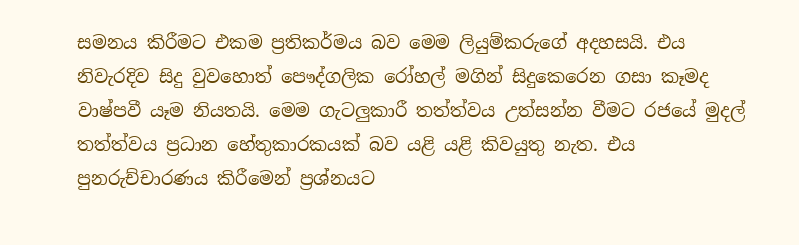සමනය කිරීමට එකම ප්‍රතිකර්මය බව මෙම ලියුම්කරුගේ අදහසයි. එය නිවැරදිව සිදු වුවහොත් පෞද්ගලික රෝහල් මගින් සිදුකෙරෙන ගසා කෑමද වාෂ්පවී යෑම නියතයි. මෙම ගැටලුකාරී තත්ත්වය උත්සන්න වීමට රජයේ මුදල් තත්ත්වය ප්‍රධාන හේතුකාරකයක් බව යළි යළි කිවයුතු නැත. එය පුනරුච්චාරණය කිරීමෙන් ප්‍රශ්නයට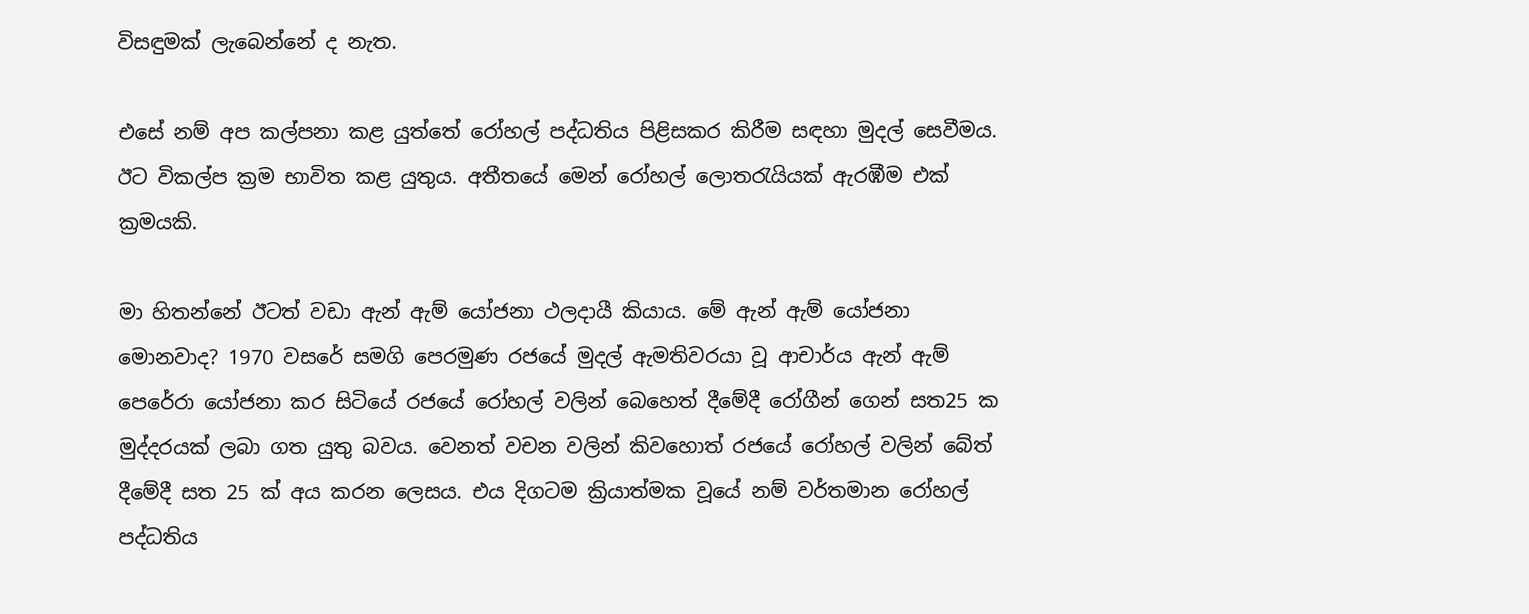විසඳුමක් ලැබෙන්නේ ද නැත.

එසේ නම් අප කල්පනා කළ යුත්තේ රෝහල් පද්ධතිය පිළිසකර කිරීම සඳහා මුදල් සෙවීමය. ඊට විකල්ප ක්‍රම භාවිත කළ යුතුය. අතීතයේ මෙන් රෝහල් ලොතරැයියක් ඇරඹීම එක් ක්‍රමයකි.

මා හිතන්නේ ඊටත් වඩා ඇන් ඇම් යෝජනා ථලදායී කියාය. මේ ඇන් ඇම් යෝජනා මොනවාද? 1970 වසරේ සමගි පෙරමුණ රජයේ මුදල් ඇමතිවරයා වූ ආචාර්ය ඇන් ඇම් පෙරේරා යෝජනා කර සිටියේ රජයේ රෝහල් වලින් බෙහෙත් දීමේදී රෝගීන් ගෙන් සත25 ක මුද්දරයක් ලබා ගත යුතු බවය. වෙනත් වචන වලින් කිවහොත් රජයේ රෝහල් වලින් බේත් දීමේදී සත 25 ක් අය කරන ලෙසය. එය දිගටම ක්‍රියාත්මක වූයේ නම් වර්තමාන රෝහල් පද්ධතිය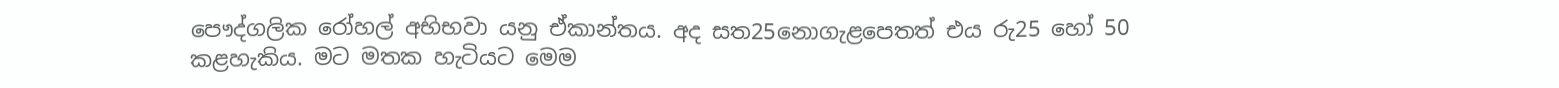පෞද්ගලික රෝහල් අභිභවා යනු ඒකාන්තය. අද සත25නොගැළපෙතත් එය රු25 හෝ 50 කළහැකිය. මට මතක හැටියට මෙම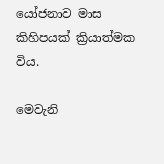යෝජනාව මාස කිහිපයක් ක්‍රියාත්මක විය.

මෙවැනි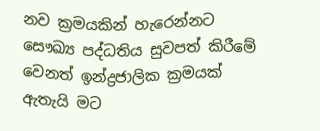නව ක්‍රමයකින් හැරෙන්නට සෞඛ්‍ය පද්ධතිය සුවපත් කිරීමේ වෙනත් ඉන්ද්‍රජාලික ක්‍රමයක් ඇතැයි මට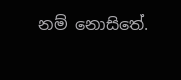නම් නොසිතේ.